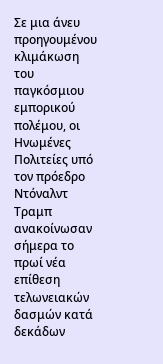Σε μια άνευ προηγουμένου κλιμάκωση του παγκόσμιου εμπορικού πολέμου, οι Ηνωμένες Πολιτείες υπό τον πρόεδρο Ντόναλντ Τραμπ ανακοίνωσαν σήμερα το πρωί νέα επίθεση τελωνειακών δασμών κατά δεκάδων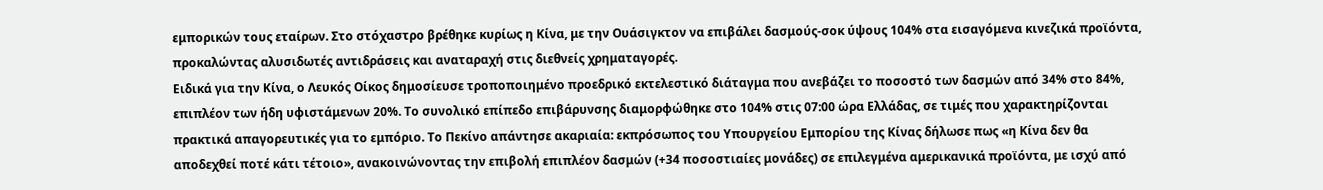εμπορικών τους εταίρων. Στο στόχαστρο βρέθηκε κυρίως η Κίνα, με την Ουάσιγκτον να επιβάλει δασμούς-σοκ ύψους 104% στα εισαγόμενα κινεζικά προϊόντα, προκαλώντας αλυσιδωτές αντιδράσεις και αναταραχή στις διεθνείς χρηματαγορές.
Ειδικά για την Κίνα, ο Λευκός Οίκος δημοσίευσε τροποποιημένο προεδρικό εκτελεστικό διάταγμα που ανεβάζει το ποσοστό των δασμών από 34% στο 84%, επιπλέον των ήδη υφιστάμενων 20%. Το συνολικό επίπεδο επιβάρυνσης διαμορφώθηκε στο 104% στις 07:00 ώρα Ελλάδας, σε τιμές που χαρακτηρίζονται πρακτικά απαγορευτικές για το εμπόριο. Το Πεκίνο απάντησε ακαριαία: εκπρόσωπος του Υπουργείου Εμπορίου της Κίνας δήλωσε πως «η Κίνα δεν θα αποδεχθεί ποτέ κάτι τέτοιο», ανακοινώνοντας την επιβολή επιπλέον δασμών (+34 ποσοστιαίες μονάδες) σε επιλεγμένα αμερικανικά προϊόντα, με ισχύ από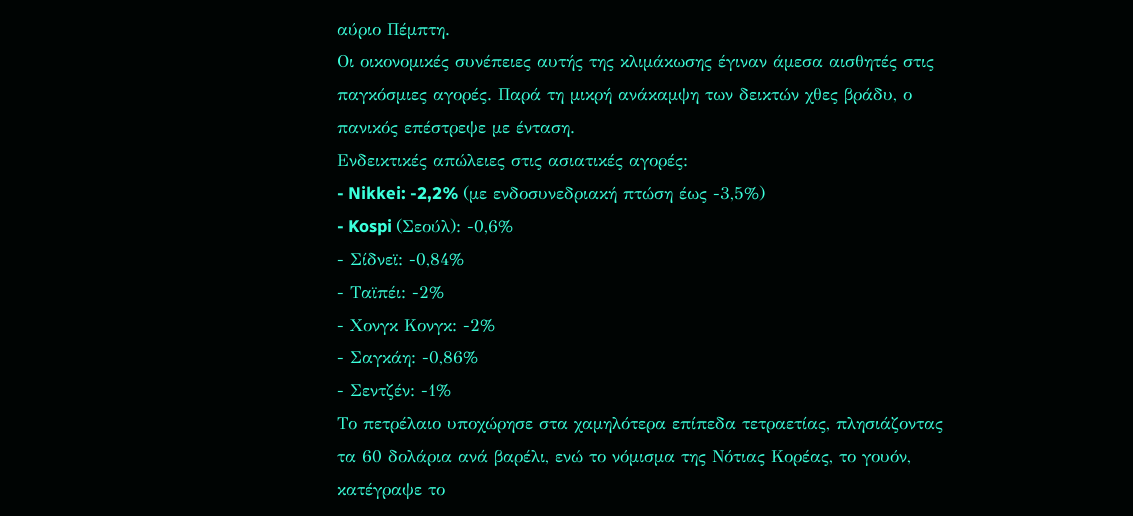αύριο Πέμπτη.
Οι οικονομικές συνέπειες αυτής της κλιμάκωσης έγιναν άμεσα αισθητές στις παγκόσμιες αγορές. Παρά τη μικρή ανάκαμψη των δεικτών χθες βράδυ, ο πανικός επέστρεψε με ένταση.
Ενδεικτικές απώλειες στις ασιατικές αγορές:
- Nikkei: -2,2% (με ενδοσυνεδριακή πτώση έως -3,5%)
- Kospi (Σεούλ): -0,6%
- Σίδνεϊ: -0,84%
- Ταϊπέι: -2%
- Χονγκ Κονγκ: -2%
- Σαγκάη: -0,86%
- Σεντζέν: -1%
Το πετρέλαιο υποχώρησε στα χαμηλότερα επίπεδα τετραετίας, πλησιάζοντας τα 60 δολάρια ανά βαρέλι, ενώ το νόμισμα της Νότιας Κορέας, το γουόν, κατέγραψε το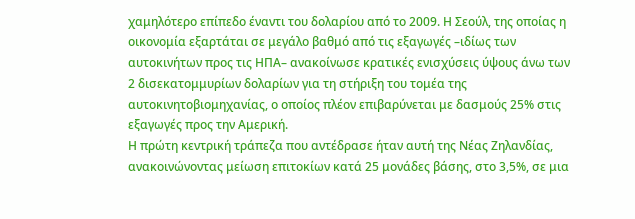χαμηλότερο επίπεδο έναντι του δολαρίου από το 2009. Η Σεούλ, της οποίας η οικονομία εξαρτάται σε μεγάλο βαθμό από τις εξαγωγές –ιδίως των αυτοκινήτων προς τις ΗΠΑ– ανακοίνωσε κρατικές ενισχύσεις ύψους άνω των 2 δισεκατομμυρίων δολαρίων για τη στήριξη του τομέα της αυτοκινητοβιομηχανίας, ο οποίος πλέον επιβαρύνεται με δασμούς 25% στις εξαγωγές προς την Αμερική.
Η πρώτη κεντρική τράπεζα που αντέδρασε ήταν αυτή της Νέας Ζηλανδίας, ανακοινώνοντας μείωση επιτοκίων κατά 25 μονάδες βάσης, στο 3,5%, σε μια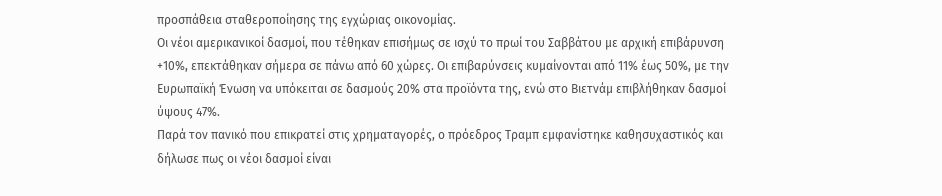προσπάθεια σταθεροποίησης της εγχώριας οικονομίας.
Οι νέοι αμερικανικοί δασμοί, που τέθηκαν επισήμως σε ισχύ το πρωί του Σαββάτου με αρχική επιβάρυνση +10%, επεκτάθηκαν σήμερα σε πάνω από 60 χώρες. Οι επιβαρύνσεις κυμαίνονται από 11% έως 50%, με την Ευρωπαϊκή Ένωση να υπόκειται σε δασμούς 20% στα προϊόντα της, ενώ στο Βιετνάμ επιβλήθηκαν δασμοί ύψους 47%.
Παρά τον πανικό που επικρατεί στις χρηματαγορές, ο πρόεδρος Τραμπ εμφανίστηκε καθησυχαστικός και δήλωσε πως οι νέοι δασμοί είναι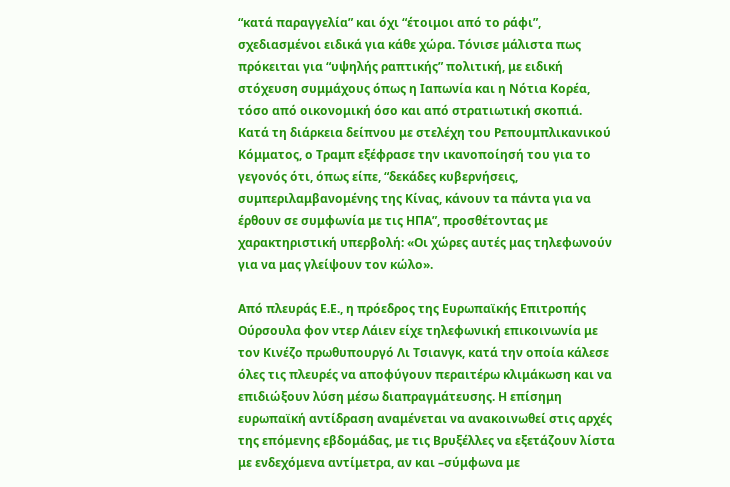“κατά παραγγελία” και όχι “έτοιμοι από το ράφι”, σχεδιασμένοι ειδικά για κάθε χώρα. Τόνισε μάλιστα πως πρόκειται για “υψηλής ραπτικής” πολιτική, με ειδική στόχευση συμμάχους όπως η Ιαπωνία και η Νότια Κορέα, τόσο από οικονομική όσο και από στρατιωτική σκοπιά.
Κατά τη διάρκεια δείπνου με στελέχη του Ρεπουμπλικανικού Κόμματος, ο Τραμπ εξέφρασε την ικανοποίησή του για το γεγονός ότι, όπως είπε, “δεκάδες κυβερνήσεις, συμπεριλαμβανομένης της Κίνας, κάνουν τα πάντα για να έρθουν σε συμφωνία με τις ΗΠΑ”, προσθέτοντας με χαρακτηριστική υπερβολή: «Οι χώρες αυτές μας τηλεφωνούν για να μας γλείψουν τον κώλο».

Από πλευράς Ε.Ε., η πρόεδρος της Ευρωπαϊκής Επιτροπής Ούρσουλα φον ντερ Λάιεν είχε τηλεφωνική επικοινωνία με τον Κινέζο πρωθυπουργό Λι Τσιανγκ, κατά την οποία κάλεσε όλες τις πλευρές να αποφύγουν περαιτέρω κλιμάκωση και να επιδιώξουν λύση μέσω διαπραγμάτευσης. Η επίσημη ευρωπαϊκή αντίδραση αναμένεται να ανακοινωθεί στις αρχές της επόμενης εβδομάδας, με τις Βρυξέλλες να εξετάζουν λίστα με ενδεχόμενα αντίμετρα, αν και –σύμφωνα με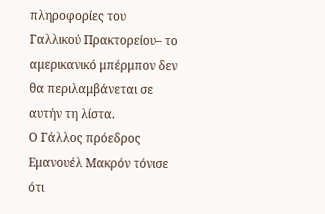πληροφορίες του Γαλλικού Πρακτορείου– το αμερικανικό μπέρμπον δεν θα περιλαμβάνεται σε αυτήν τη λίστα.
Ο Γάλλος πρόεδρος Εμανουέλ Μακρόν τόνισε ότι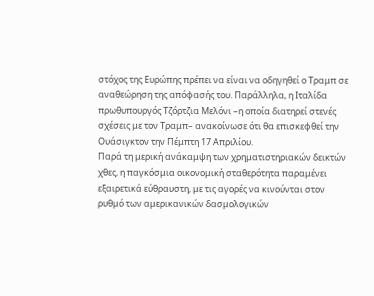στόχος της Ευρώπης πρέπει να είναι να οδηγηθεί ο Τραμπ σε αναθεώρηση της απόφασής του. Παράλληλα, η Ιταλίδα πρωθυπουργός Τζόρτζια Μελόνι –η οποία διατηρεί στενές σχέσεις με τον Τραμπ– ανακοίνωσε ότι θα επισκεφθεί την Ουάσιγκτον την Πέμπτη 17 Απριλίου.
Παρά τη μερική ανάκαμψη των χρηματιστηριακών δεικτών χθες, η παγκόσμια οικονομική σταθερότητα παραμένει εξαιρετικά εύθραυστη, με τις αγορές να κινούνται στον ρυθμό των αμερικανικών δασμολογικών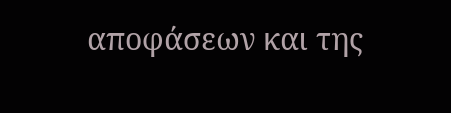αποφάσεων και της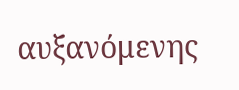αυξανόμενης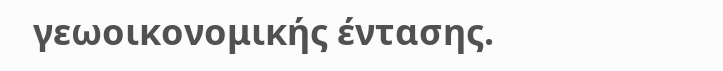γεωοικονομικής έντασης.